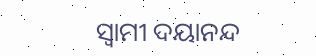ସ୍ୱାମୀ ଦୟାନନ୍ଦ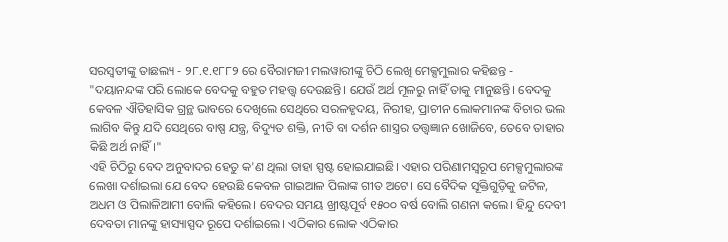ସରସ୍ୱତୀଙ୍କୁ ତାଛଲ୍ୟ - ୨୮.୧.୧୮୮୨ ରେ ବୈରାମଜୀ ମଲୱାରୀଙ୍କୁ ଚିଠି ଲେଖି ମେକ୍ସମୁଲାର କହିଛନ୍ତ - "ଦୟାନନ୍ଦଙ୍କ ପରି ଲୋକେ ବେଦକୁ ବହୁତ ମହତ୍ତ୍ୱ ଦେଉଛନ୍ତି। ଯେଉଁ ଅର୍ଥ ମୂଳରୁ ନାହିଁ ତାକୁ ମାନୁଛନ୍ତି। ବେଦକୁ କେବଳ ଐତିହାସିକ ଗ୍ରନ୍ଥ ଭାବରେ ଦେଖିଲେ ସେଥିରେ ସରଳହୃଦୟ, ନିରୀହ, ପ୍ରାଚୀନ ଲୋକମାନଙ୍କ ବିଚାର ଭଲ ଲାଗିବ କିନ୍ତୁ ଯଦି ସେଥିରେ ବାଷ୍ପ ଯନ୍ତ୍ର, ବିଦ୍ୟୁତ ଶକ୍ତି, ନୀତି ବା ଦର୍ଶନ ଶାସ୍ତ୍ରର ତତ୍ତ୍ୱଜ୍ଞାନ ଖୋଜିବେ, ତେବେ ତାହାର କିଛି ଅର୍ଥ ନାହିଁ।"
ଏହି ଚିଠିରୁ ବେଦ ଅନୁବାଦର ହେତୁ କ'ଣ ଥିଲା ତାହା ସ୍ପଷ୍ଟ ହୋଇଯାଇଛି। ଏହାର ପରିଣାମସ୍ୱରୂପ ମେକ୍ସମୁଲାରଙ୍କ ଲେଖା ଦର୍ଶାଇଲା ଯେ ବେଦ ହେଉଛି କେବଳ ଗାଇଆଳ ପିଲାଙ୍କ ଗୀତ ଅଟେ। ସେ ବୈଦିକ ସୂକ୍ତିଗୁଡ଼ିକୁ ଜଟିଳ, ଅଧମ ଓ ପିଲାଳିଆମୀ ବୋଲି କହିଲେ। ବେଦର ସମୟ ଖ୍ରୀଷ୍ଟପୂର୍ବ ୧୫୦୦ ବର୍ଷ ବୋଲି ଗଣନା କଲେ। ହିନ୍ଦୁ ଦେବୀ ଦେବତା ମାନଙ୍କୁ ହାସ୍ୟାସ୍ପଦ ରୂପେ ଦର୍ଶାଇଲେ। ଏଠିକାର ଲୋକ ଏଠିକାର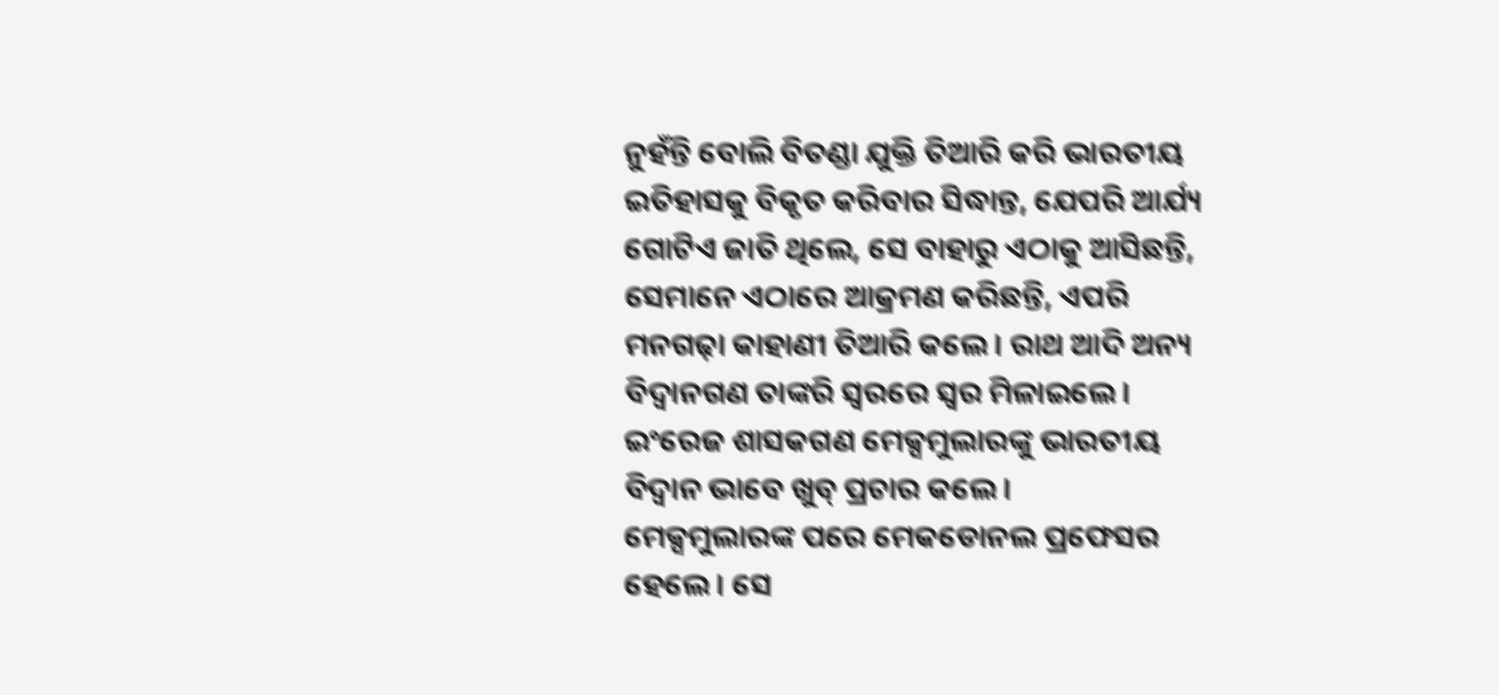ନୁହଁନ୍ତି ବୋଲି ବିତଣ୍ଡା ଯୁକ୍ତି ତିଆରି କରି ଭାରତୀୟ ଇତିହାସକୁ ବିକୃତ କରିବାର ସିଦ୍ଧାନ୍ତ, ଯେପରି ଆର୍ଯ୍ୟ ଗୋଟିଏ ଜାତି ଥିଲେ, ସେ ବାହାରୁ ଏଠାକୁ ଆସିଛନ୍ତି, ସେମାନେ ଏଠାରେ ଆକ୍ରମଣ କରିଛନ୍ତି, ଏପରି ମନଗଢ଼ା କାହାଣୀ ତିଆରି କଲେ। ରାଥ ଆଦି ଅନ୍ୟ ବିଦ୍ୱାନଗଣ ତାଙ୍କରି ସ୍ୱରରେ ସ୍ୱର ମିଳାଇଲେ। ଇଂରେଜ ଶାସକଗଣ ମେକ୍ସମୁଲାରଙ୍କୁ ଭାରତୀୟ ବିଦ୍ୱାନ ଭାବେ ଖୁବ୍ ପ୍ରଚାର କଲେ।
ମେକ୍ସମୁଲାରଙ୍କ ପରେ ମେକଡୋନଲ ପ୍ରଫେସର ହେଲେ। ସେ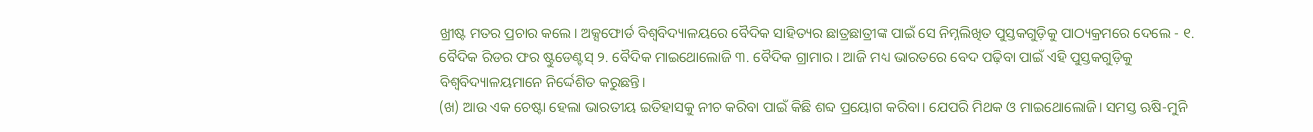ଖ୍ରୀଷ୍ଟ ମତର ପ୍ରଚାର କଲେ। ଅକ୍ସଫୋର୍ଡ ବିଶ୍ୱବିଦ୍ୟାଳୟରେ ବୈଦିକ ସାହିତ୍ୟର ଛାତ୍ରଛାତ୍ରୀଙ୍କ ପାଇଁ ସେ ନିମ୍ନଲିଖିତ ପୁସ୍ତକଗୁଡ଼ିକୁ ପାଠ୍ୟକ୍ରମରେ ଦେଲେ - ୧. ବୈଦିକ ରିଡର ଫର ଷ୍ଟୁଡେଣ୍ଟସ୍ ୨. ବୈଦିକ ମାଇଥୋଲୋଜି ୩. ବୈଦିକ ଗ୍ରାମାର। ଆଜି ମଧ୍ୟ ଭାରତରେ ବେଦ ପଢ଼ିବା ପାଇଁ ଏହି ପୁସ୍ତକଗୁଡ଼ିକୁ ବିଶ୍ୱବିଦ୍ୟାଳୟମାନେ ନିର୍ଦ୍ଦେଶିତ କରୁଛନ୍ତି।
(ଖ) ଆଉ ଏକ ଚେଷ୍ଟା ହେଲା ଭାରତୀୟ ଇତିହାସକୁ ନୀଚ କରିବା ପାଇଁ କିଛି ଶବ୍ଦ ପ୍ରୟୋଗ କରିବା। ଯେପରି ମିଥକ ଓ ମାଇଥୋଲୋଜି। ସମସ୍ତ ଋଷି-ମୁନି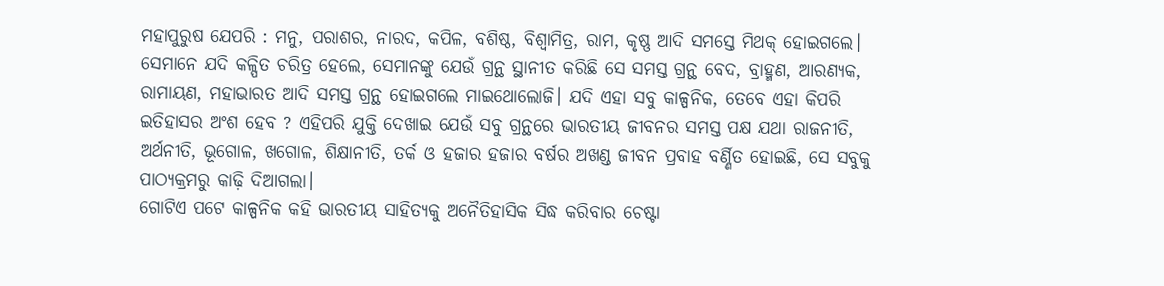ମହାପୁରୁଷ ଯେପରି : ମନୁ, ପରାଶର, ନାରଦ, କପିଳ, ବଶିଷ୍ଠ, ବିଶ୍ଵାମିତ୍ର, ରାମ, କୃଷ୍ଣ ଆଦି ସମସ୍ତେ ମିଥକ୍ ହୋଇଗଲେ। ସେମାନେ ଯଦି କଳ୍ପିତ ଚରିତ୍ର ହେଲେ, ସେମାନଙ୍କୁ ଯେଉଁ ଗ୍ରନ୍ଥ ସ୍ଥାନୀତ କରିଛି ସେ ସମସ୍ତ ଗ୍ରନ୍ଥ ବେଦ, ବ୍ରାହ୍ମଣ, ଆରଣ୍ୟକ, ରାମାୟଣ, ମହାଭାରତ ଆଦି ସମସ୍ତ ଗ୍ରନ୍ଥ ହୋଇଗଲେ ମାଇଥୋଲୋଜି। ଯଦି ଏହା ସବୁ କାଳ୍ପନିକ, ତେବେ ଏହା କିପରି ଇତିହାସର ଅଂଶ ହେବ ? ଏହିପରି ଯୁକ୍ତି ଦେଖାଇ ଯେଉଁ ସବୁ ଗ୍ରନ୍ଥରେ ଭାରତୀୟ ଜୀବନର ସମସ୍ତ ପକ୍ଷ ଯଥା ରାଜନୀତି, ଅର୍ଥନୀତି, ଭୂଗୋଳ, ଖଗୋଳ, ଶିକ୍ଷାନୀତି, ତର୍କ ଓ ହଜାର ହଜାର ବର୍ଷର ଅଖଣ୍ଡ ଜୀବନ ପ୍ରବାହ ବର୍ଣ୍ଣିତ ହୋଇଛି, ସେ ସବୁକୁ ପାଠ୍ୟକ୍ରମରୁ କାଢ଼ି ଦିଆଗଲା।
ଗୋଟିଏ ପଟେ କାଳ୍ପନିକ କହି ଭାରତୀୟ ସାହିତ୍ୟକୁ ଅନୈତିହାସିକ ସିଦ୍ଧ କରିବାର ଚେଷ୍ଟା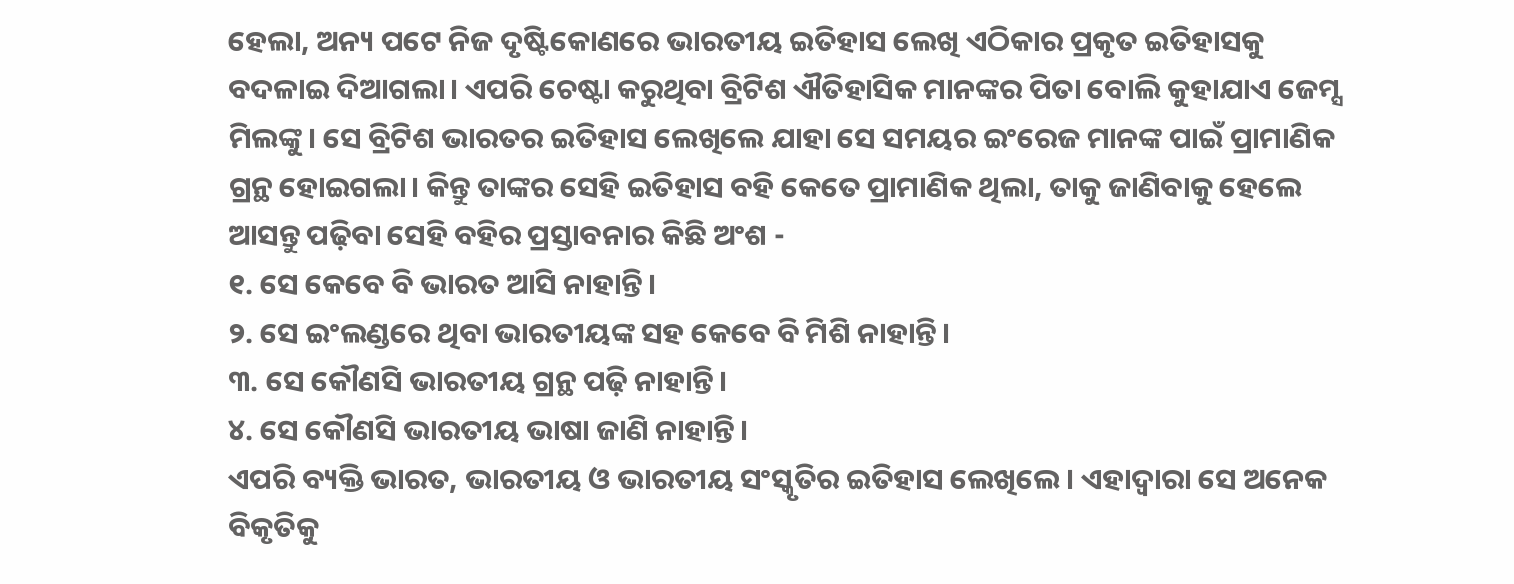ହେଲା, ଅନ୍ୟ ପଟେ ନିଜ ଦୃଷ୍ଟିକୋଣରେ ଭାରତୀୟ ଇତିହାସ ଲେଖି ଏଠିକାର ପ୍ରକୃତ ଇତିହାସକୁ ବଦଳାଇ ଦିଆଗଲା। ଏପରି ଚେଷ୍ଟା କରୁଥିବା ବ୍ରିଟିଶ ଐତିହାସିକ ମାନଙ୍କର ପିତା ବୋଲି କୁହାଯାଏ ଜେମ୍ସ ମିଲଙ୍କୁ। ସେ ବ୍ରିଟିଶ ଭାରତର ଇତିହାସ ଲେଖିଲେ ଯାହା ସେ ସମୟର ଇଂରେଜ ମାନଙ୍କ ପାଇଁ ପ୍ରାମାଣିକ ଗ୍ରନ୍ଥ ହୋଇଗଲା। କିନ୍ତୁ ତାଙ୍କର ସେହି ଇତିହାସ ବହି କେତେ ପ୍ରାମାଣିକ ଥିଲା, ତାକୁ ଜାଣିବାକୁ ହେଲେ ଆସନ୍ତୁ ପଢ଼ିବା ସେହି ବହିର ପ୍ରସ୍ତାବନାର କିଛି ଅଂଶ -
୧. ସେ କେବେ ବି ଭାରତ ଆସି ନାହାନ୍ତି।
୨. ସେ ଇଂଲଣ୍ଡରେ ଥିବା ଭାରତୀୟଙ୍କ ସହ କେବେ ବି ମିଶି ନାହାନ୍ତି।
୩. ସେ କୌଣସି ଭାରତୀୟ ଗ୍ରନ୍ଥ ପଢ଼ି ନାହାନ୍ତି।
୪. ସେ କୌଣସି ଭାରତୀୟ ଭାଷା ଜାଣି ନାହାନ୍ତି।
ଏପରି ବ୍ୟକ୍ତି ଭାରତ, ଭାରତୀୟ ଓ ଭାରତୀୟ ସଂସ୍କୃତିର ଇତିହାସ ଲେଖିଲେ। ଏହାଦ୍ୱାରା ସେ ଅନେକ ବିକୃତିକୁ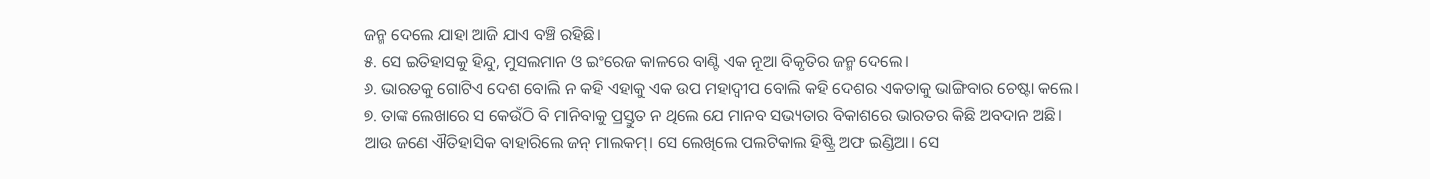ଜନ୍ମ ଦେଲେ ଯାହା ଆଜି ଯାଏ ବଞ୍ଚି ରହିଛି।
୫. ସେ ଇତିହାସକୁ ହିନ୍ଦୁ, ମୁସଲମାନ ଓ ଇଂରେଜ କାଳରେ ବାଣ୍ଟି ଏକ ନୂଆ ବିକୃତିର ଜନ୍ମ ଦେଲେ।
୬. ଭାରତକୁ ଗୋଟିଏ ଦେଶ ବୋଲି ନ କହି ଏହାକୁ ଏକ ଉପ ମହାଦ୍ବୀପ ବୋଲି କହି ଦେଶର ଏକତାକୁ ଭାଙ୍ଗିବାର ଚେଷ୍ଟା କଲେ।
୭. ତାଙ୍କ ଲେଖାରେ ସ କେଉଁଠି ବି ମାନିବାକୁ ପ୍ରସ୍ତୁତ ନ ଥିଲେ ଯେ ମାନବ ସଭ୍ୟତାର ବିକାଶରେ ଭାରତର କିଛି ଅବଦାନ ଅଛି।
ଆଉ ଜଣେ ଐତିହାସିକ ବାହାରିଲେ ଜନ୍ ମାଲକମ୍। ସେ ଲେଖିଲେ ପଲଟିକାଲ ହିଷ୍ଟ୍ରି ଅଫ ଇଣ୍ଡିଆ। ସେ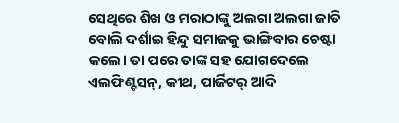ସେଥିରେ ଶିଖ ଓ ମରାଠାଙ୍କୁ ଅଲଗା ଅଲଗା ଜାତି ବୋଲି ଦର୍ଶାଇ ହିନ୍ଦୁ ସମାଜକୁ ଭାଙ୍ଗିବାର ଚେଷ୍ଟା କଲେ। ତା ପରେ ତାଙ୍କ ସହ ଯୋଗଦେଲେ ଏଲଫିଣ୍ଟସନ୍, କୀଥ, ପାର୍ଜିଟର୍ ଆଦି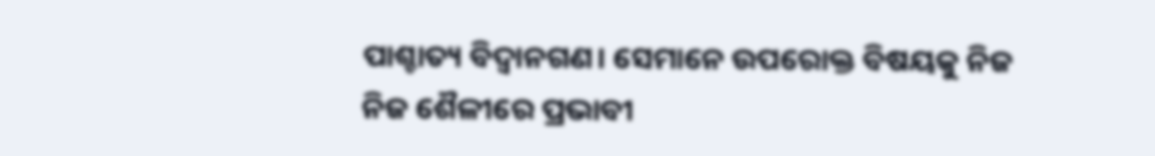ପାଶ୍ଚାତ୍ୟ ବିଦ୍ୱାନଗଣ। ସେମାନେ ଉପରୋକ୍ତ ବିଷୟକୁ ନିଜ ନିଜ ଶୈଳୀରେ ପ୍ରଭାବୀ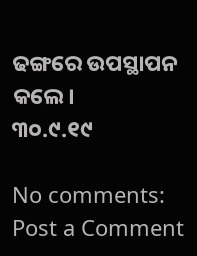ଢଙ୍ଗରେ ଉପସ୍ଥାପନ କଲେ।
୩୦.୯.୧୯

No comments:
Post a Comment